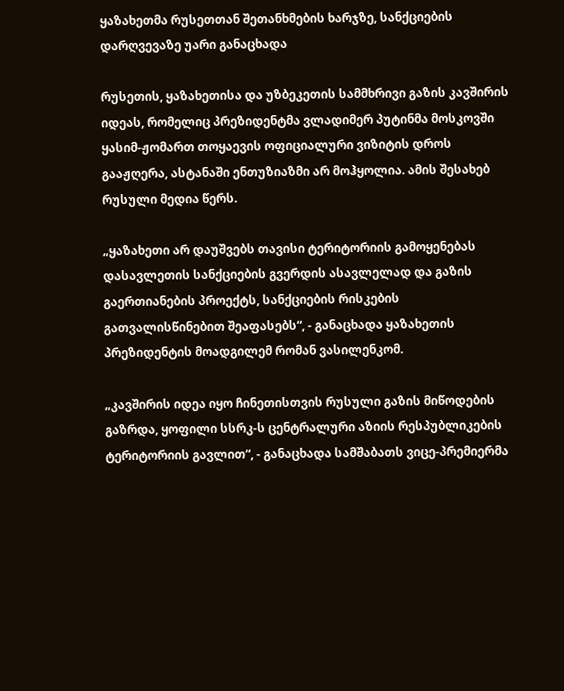ყაზახეთმა რუსეთთან შეთანხმების ხარჯზე, სანქციების დარღვევაზე უარი განაცხადა

რუსეთის, ყაზახეთისა და უზბეკეთის სამმხრივი გაზის კავშირის იდეას, რომელიც პრეზიდენტმა ვლადიმერ პუტინმა მოსკოვში ყასიმ-ჟომართ თოყაევის ოფიციალური ვიზიტის დროს გააჟღერა, ასტანაში ენთუზიაზმი არ მოჰყოლია. ამის შესახებ რუსული მედია წერს.

„ყაზახეთი არ დაუშვებს თავისი ტერიტორიის გამოყენებას დასავლეთის სანქციების გვერდის ასავლელად და გაზის გაერთიანების პროექტს, სანქციების რისკების გათვალისწინებით შეაფასებს“, - განაცხადა ყაზახეთის პრეზიდენტის მოადგილემ რომან ვასილენკომ.

„კავშირის იდეა იყო ჩინეთისთვის რუსული გაზის მიწოდების გაზრდა, ყოფილი სსრკ-ს ცენტრალური აზიის რესპუბლიკების ტერიტორიის გავლით“, - განაცხადა სამშაბათს ვიცე-პრემიერმა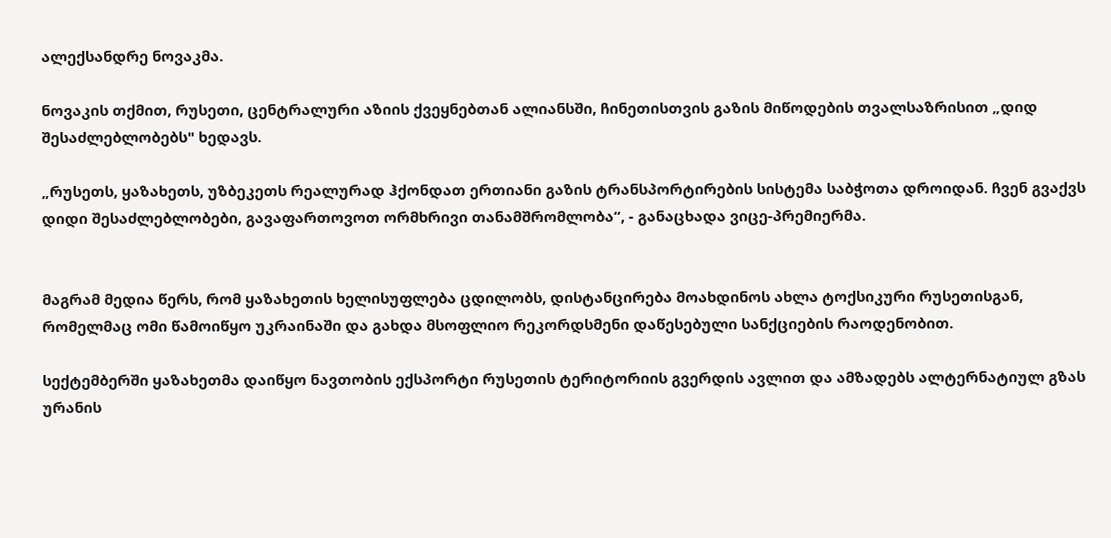ალექსანდრე ნოვაკმა.

ნოვაკის თქმით, რუსეთი, ცენტრალური აზიის ქვეყნებთან ალიანსში, ჩინეთისთვის გაზის მიწოდების თვალსაზრისით „დიდ შესაძლებლობებს" ხედავს.

„რუსეთს, ყაზახეთს, უზბეკეთს რეალურად ჰქონდათ ერთიანი გაზის ტრანსპორტირების სისტემა საბჭოთა დროიდან. ჩვენ გვაქვს დიდი შესაძლებლობები, გავაფართოვოთ ორმხრივი თანამშრომლობა“, - განაცხადა ვიცე-პრემიერმა.


მაგრამ მედია წერს, რომ ყაზახეთის ხელისუფლება ცდილობს, დისტანცირება მოახდინოს ახლა ტოქსიკური რუსეთისგან, რომელმაც ომი წამოიწყო უკრაინაში და გახდა მსოფლიო რეკორდსმენი დაწესებული სანქციების რაოდენობით.

სექტემბერში ყაზახეთმა დაიწყო ნავთობის ექსპორტი რუსეთის ტერიტორიის გვერდის ავლით და ამზადებს ალტერნატიულ გზას ურანის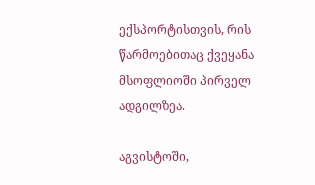ექსპორტისთვის, რის წარმოებითაც ქვეყანა მსოფლიოში პირველ ადგილზეა.

აგვისტოში,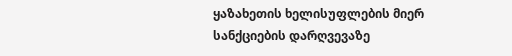ყაზახეთის ხელისუფლების მიერ სანქციების დარღვევაზე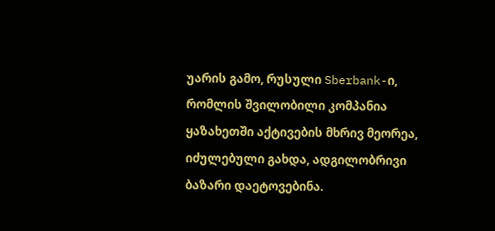უარის გამო, რუსული Sberbank-ი, რომლის შვილობილი კომპანია ყაზახეთში აქტივების მხრივ მეორეა, იძულებული გახდა, ადგილობრივი ბაზარი დაეტოვებინა.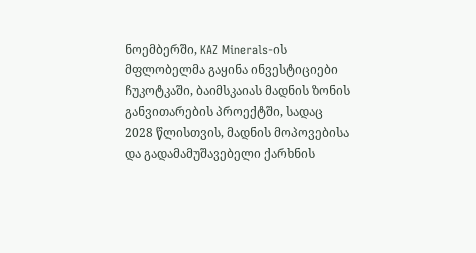ნოემბერში, KAZ Minerals-ის მფლობელმა გაყინა ინვესტიციები ჩუკოტკაში, ბაიმსკაიას მადნის ზონის განვითარების პროექტში, სადაც 2028 წლისთვის, მადნის მოპოვებისა და გადამამუშავებელი ქარხნის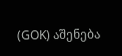(GOK) აშენება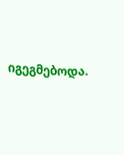იგეგმებოდა.